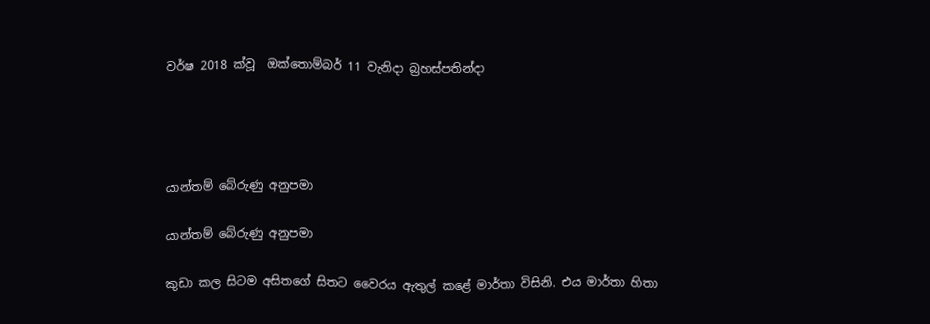වර්ෂ 2018 ක්වූ  ඔක්තොම්බර් 11 වැනිදා බ්‍රහස්පතින්දා




යාන්තම් බේරුණු අනුපමා

යාන්තම් බේරුණු අනුපමා

කුඩා කල සිටම අසිතගේ සිතට වෛරය ඇතුල් කළේ මාර්තා විසිනි. එය මාර්තා හිතා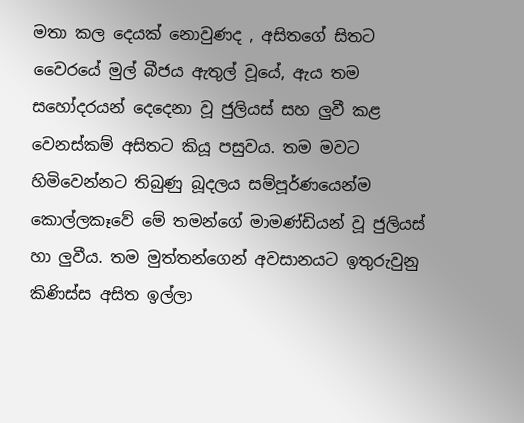මතා කල දෙයක් නොවුණද , අසිතගේ සිතට වෛරයේ මුල් බීජය ඇතුල් වූයේ, ඇය තම සහෝදරයන් දෙදෙනා වූ ජුලියස් සහ ලුවී කළ වෙනස්කම් අසිතට කියූ පසුවය. තම මවට හිමිවෙන්නට තිබුණු බූදලය සම්පූර්ණයෙන්ම කොල්ලකෑවේ මේ තමන්ගේ මාමණ්ඩියන් වූ ජුලියස් හා ලුවීය. තම මුත්තන්ගෙන් අවසානයට ඉතුරුවුනු කිණිස්ස අසිත ඉල්ලා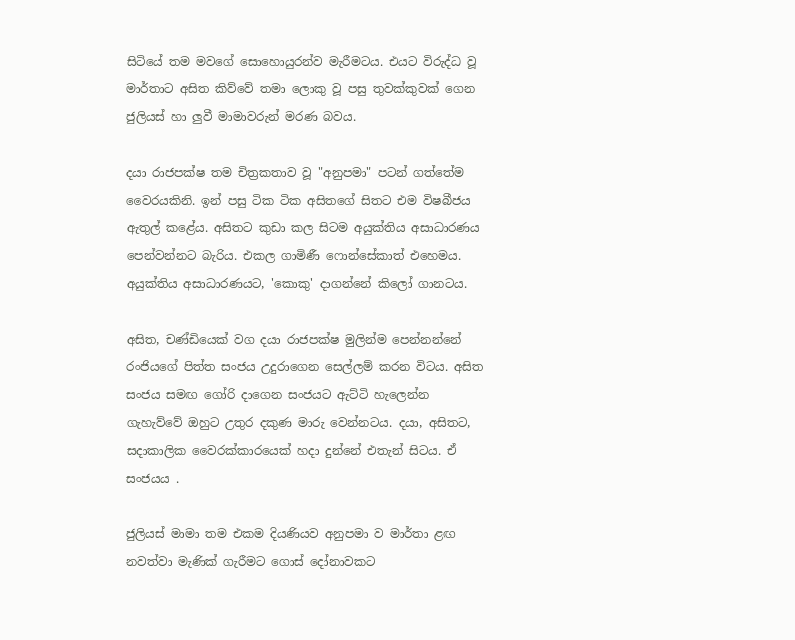සිටියේ තම මවගේ සොහොයුරන්ව මැරීමටය. එයට විරුද්ධ වූ මාර්තාට අසිත කිව්වේ තමා ලොකු වූ පසු තුවක්කුවක් ගෙන ජුලියස් හා ලුවී මාමාවරුන් මරණ බවය.

දයා රාජපක්ෂ තම චිත්‍රකතාව වූ "අනුපමා" පටන් ගත්තේම වෛරයකිනි. ඉන් පසු ටික ටික අසිතගේ සිතට එම විෂබීජය ඇතුල් කළේය. අසිතට කුඩා කල සිටම අයුක්තිය අසාධාරණය පෙන්වන්නට බැරිය. එකල ගාමිණී ෆොන්සේකාත් එහෙමය. අයුක්තිය අසාධාරණයට, 'කොකු' දාගන්නේ කිලෝ ගානටය.

අසිත, චණ්ඩියෙක් වග දයා රාජපක්ෂ මුලින්ම පෙන්නන්නේ රංජියගේ පිත්ත සංජය උදුරාගෙන සෙල්ලම් කරන විටය. අසිත සංජය සමඟ ගෝරි දාගෙන සංජයට ඇට්ටි හැලෙන්න ගැහැව්වේ ඔහුට උතුර දකුණ මාරු වෙන්නටය. දයා, අසිතට, සදාකාලික වෛරක්කාරයෙක් හදා දුන්නේ එතැන් සිටය. ඒ සංජයය .

ජුලියස් මාමා තම එකම දියණියව අනුපමා ව මාර්තා ළඟ නවත්වා මැණික් ගැරීමට ගොස් දෝනාවකට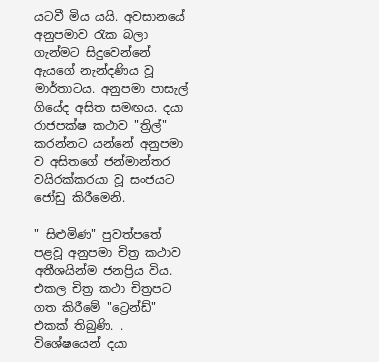යටවී මිය යයි. අවසානයේ අනුපමාව රැක බලා ගැන්මට සිදුවෙන්නේ ඇයගේ නැන්දණිය වූ මාර්තාටය. අනුපමා පාසැල් ගියේද අසිත සමඟය. දයා රාජපක්ෂ කථාව "ත්‍රිල්" කරන්නට යන්නේ අනුපමා ව අසිතගේ ජන්මාන්තර වයිරක්කරයා වූ සංජයට ජෝඩු කිරීමෙනි.

" සිළුමිණ" පුවත්පතේ පළවූ අනුපමා චිත්‍ර කථාව අතීශයින්ම ජනප්‍රිය විය. එකල චිත්‍ර කථා චිත්‍රපට ගත කිරීමේ "ට්‍රෙන්ඩ්" එකක් තිබුණි. . විශේෂයෙන් දයා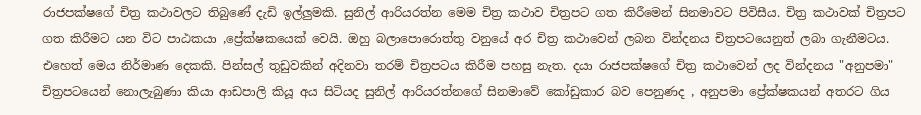රාජපක්ෂගේ චිත්‍ර කථාවලට තිබුණේ දැඩි ඉල්ලුමකි. සුනිල් ආරියරත්න මෙම චිත්‍ර කථාව චිත්‍රපට ගත කිරීමෙන් සිනමාවට පිවිසීය. චිත්‍ර කථාවක් චිත්‍රපට ගත කිරීමට යන විට පාඨකයා ,ප්‍රේක්ෂකයෙක් වෙයි. ඔහු බලාපොරොත්තු වනුයේ අර චිත්‍ර කථාවෙන් ලබන වින්දනය චිත්‍රපටයෙනුත් ලබා ගැනීමටය. එහෙත් මෙය නිර්මාණ දෙකකි. පින්සල් තුඩුවකින් අදිනවා තරම් චිත්‍රපටය කිරීම පහසු නැත. දයා රාජපක්ෂගේ චිත්‍ර කථාවෙන් ලද වින්දනය "අනුපමා" චිත්‍රපටයෙන් නොලැබුණා කියා ආඩපාලි කියූ අය සිටියද සුනිල් ආරියරත්නගේ සිනමාවේ කෝඩුකාර බව පෙනුණද , අනුපමා ප්‍රේක්ෂකයන් අතරට ගිය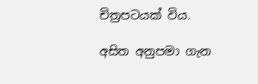චිත්‍රපටයක් විය.

අසිත අනුපමා ගැන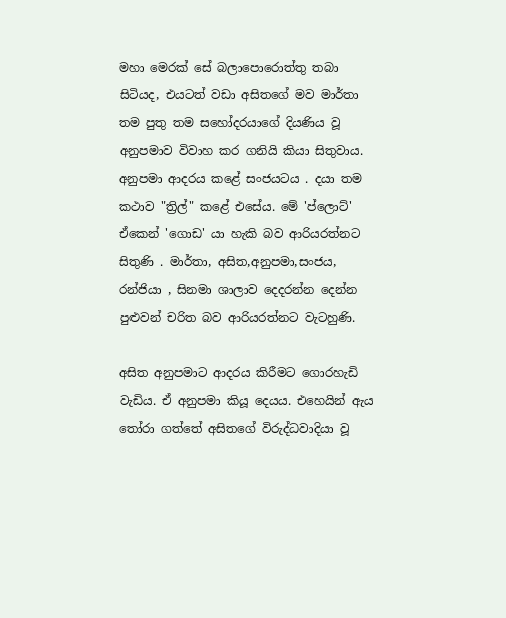මහා මෙරක් සේ බලාපොරොත්තු තබා සිටියද, එයටත් වඩා අසිතගේ මව මාර්තා තම පුතු තම සහෝදරයාගේ දියණිය වූ අනුපමාව විවාහ කර ගනියි කියා සිතුවාය. අනුපමා ආදරය කළේ සංජයටය . දයා තම කථාව "ත්‍රිල්" කළේ එසේය. මේ 'ප්ලොට්' ඒකෙන් 'ගොඩ' යා හැකි බව ආරියරත්නට සිතුණි . මාර්තා, අසිත,අනුපමා,සංජය, රන්ජියා , සිනමා ශාලාව දෙදරන්න දෙන්න පුළුවන් චරිත බව ආරියරත්නට වැටහුණි.

අසිත අනුපමාට ආදරය කිරීමට ගොරහැඩි වැඩිය. ඒ අනුපමා කියූ දෙයය. එහෙයින් ඇය තෝරා ගත්තේ අසිතගේ විරුද්ධවාදියා වූ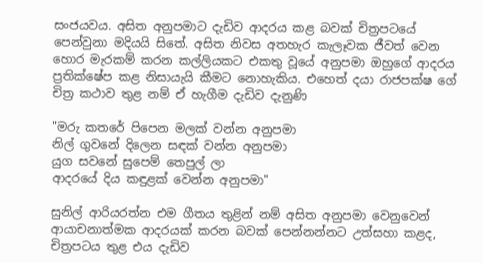සංජයවය. අසිත අනුපමාට දැඩිව ආදරය කළ බවක් චිත්‍රපටයේ පෙන්වුනා මදියයි සිතේ. අසිත නිවස අතහැර කැලෑවක ජීවත් වෙන හොර මැරකම් කරන කල්ලියකට එකතු වූයේ අනුපමා ඔහුගේ ආදරය ප්‍රතික්ෂේප කළ නිසායැයි කීමට නොහැකිය. එහෙත් දයා රාජපක්ෂ ගේ චිත්‍ර කථාව තුළ නම් ඒ හැගීම දැඩිව දැනුණි

"මරු කතරේ පිපෙන මලක් වන්න අනුපමා
නිල් ගුවනේ දිලෙන සඳක් වන්න අනුපමා
යුග සවනේ සුපෙම් තෙපුල් ලා
ආදරයේ දිය කඳුළක් වෙන්න අනුපමා"

සුනිල් ආරියරත්න එම ගීතය තුළින් නම් අසිත අනුපමා වෙනුවෙන් ආයාචනාත්මක ආදරයක් කරන බවක් පෙන්නන්නට උත්සහා කළද, චිත්‍රපටය තුළ එය දැඩිව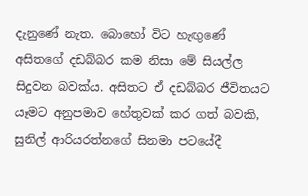දැනුණේ නැත. බොහෝ විට හැඟුණේ අසිතගේ දඩබ්බර කම නිසා මේ සියල්ල සිදුවන බවක්ය. අසිතට ඒ දඩබ්බර ජීවිතයට යෑමට අනුපමාව හේතුවක් කර ගත් බවකි, සුනිල් ආරියරත්නගේ සිනමා පටයේදී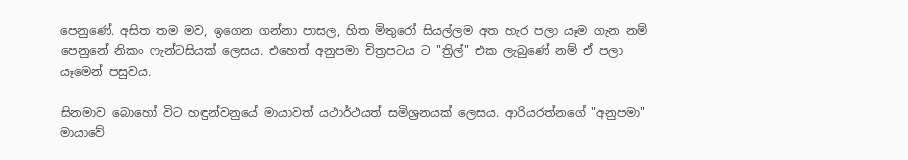පෙනුණේ. අසිත තම මව, ඉගෙන ගන්නා පාසල, හිත මිතුරෝ සියල්ලම අත හැර පලා යෑම ගැන නම් පෙනුනේ නිකං ෆැන්ටසියක් ලෙසය. එහෙත් අනුපමා චිත්‍රපටය ට "ත්‍රිල්" එක ලැබුණේ නම් ඒ පලා යෑමෙන් පසුවය.

සිනමාව බොහෝ විට හඳුන්වනුයේ මායාවත් යථාර්ථයත් සමිශ්‍රනයක් ලෙසය. ආරියරත්නගේ "අනුපමා" මායාවේ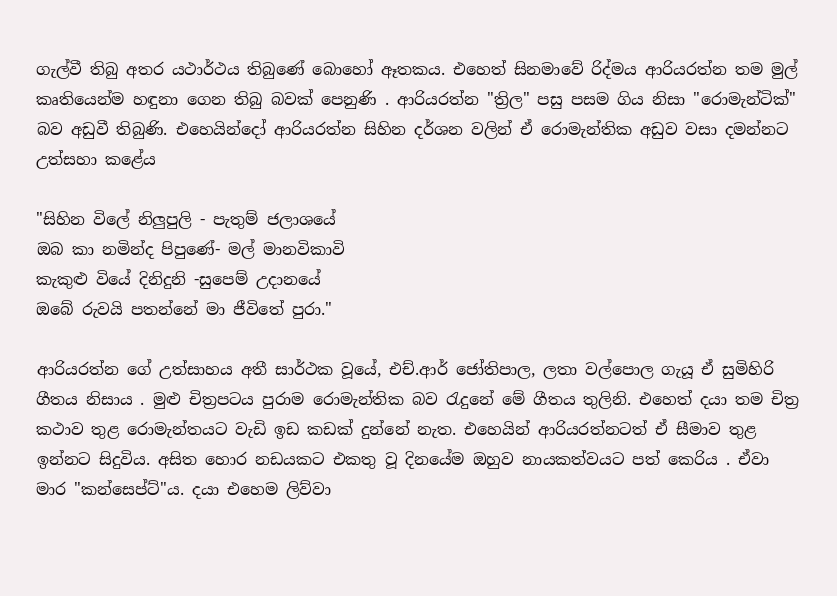ගැල්වී තිබු අතර යථාර්ථය තිබුණේ බොහෝ ඈතකය. එහෙත් සිනමාවේ රිද්මය ආරියරත්න තම මුල් කෘතියෙන්ම හඳුනා ගෙන තිබු බවක් පෙනුණි . ආරියරත්න "ත්‍රිල" පසු පසම ගිය නිසා "රොමැන්ටික්" බව අඩුවී තිබුණි. එහෙයින්දෝ ආරියරත්න සිහින දර්ශන වලින් ඒ රොමැන්තික අඩුව වසා දමන්නට උත්සහා කළේය

"සිහින විලේ නිලුපුලි - පැතුම් ජලාශයේ
ඔබ කා නමින්ද පිපුණේ- මල් මානවිකාවි
කැකුළු වියේ දිනිදුනි -සුපෙම් උදානයේ
ඔබේ රුවයි පතන්නේ මා ජීවිතේ පුරා."

ආරියරත්න ගේ උත්සාහය අතී සාර්ථක වූයේ, එච්.ආර් ජෝතිපාල, ලතා වල්පොල ගැයූ ඒ සුමිහිරි ගීතය නිසාය . මුළු චිත්‍රපටය පුරාම රොමැන්තික බව රැදුනේ මේ ගීතය තුලිනි. එහෙත් දයා තම චිත්‍ර කථාව තුළ රොමැන්තයට වැඩි ඉඩ කඩක් දුන්නේ නැත. එහෙයින් ආරියරත්නටත් ඒ සීමාව තුළ ඉන්නට සිදුවිය. අසිත හොර නඩයකට එකතු වූ දිනයේම ඔහුව නායකත්වයට පත් කෙරිය . ඒවා මාර "කන්සෙප්ට්"ය. දයා එහෙම ලිව්වා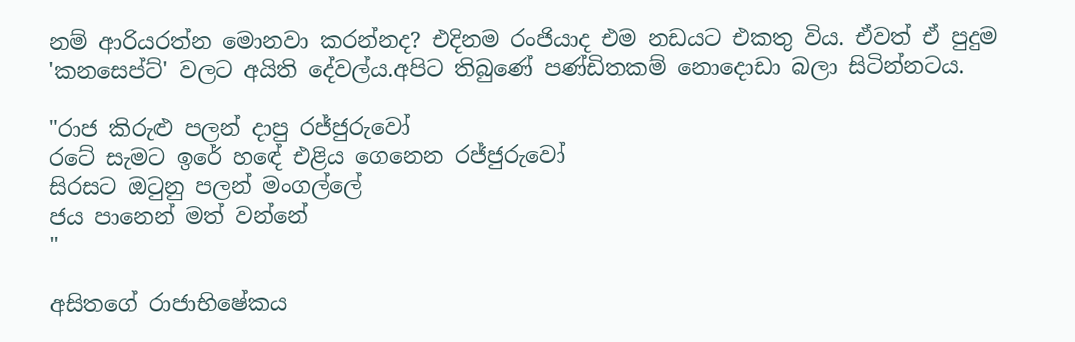නම් ආරියරත්න මොනවා කරන්නද? එදිනම රංජියාද එම නඩයට එකතු විය. ඒවත් ඒ පුදුම 'කනසෙප්ට්' වලට අයිති දේවල්ය.අපිට තිබුණේ පණ්ඩිතකම් නොදොඩා බලා සිටින්නටය.

"රාජ කිරුළු පලන් දාපු රජ්ජුරුවෝ
රටේ සැමට ඉරේ හඳේ එළිය ගෙනෙන රජ්ජුරුවෝ
සිරසට ඔටුනු පලන් මංගල්ලේ
ජය පානෙන් මත් වන්නේ
"

අසිතගේ රාජාභිෂේකය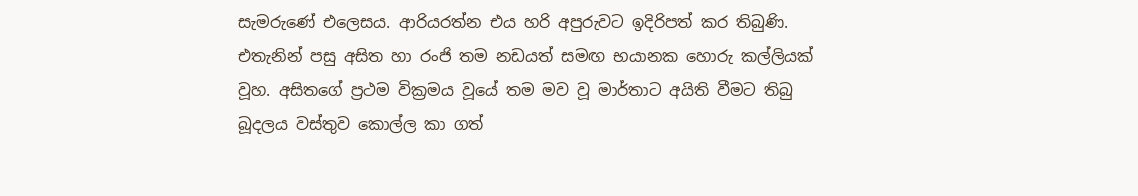සැමරුණේ එලෙසය. ආරියරත්න එය හරි අපුරුවට ඉදිරිපත් කර තිබුණි. එතැනින් පසු අසිත හා රංජි තම නඩයත් සමඟ භයානක හොරු කල්ලියක් වූහ. අසිතගේ ප්‍රථම වික්‍රමය වූයේ තම මව වූ මාර්තාට අයිති වීමට තිබු බූදලය වස්තුව කොල්ල කා ගත්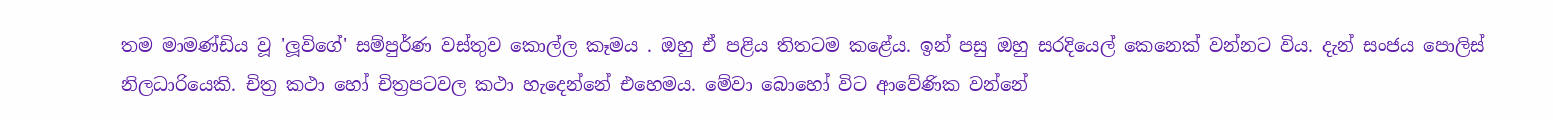තම මාමණ්ඩිය වූ 'ලූවිගේ' සම්පුර්ණ වස්තුව කොල්ල කෑමය . ඔහු ඒ පළිය තිතටම කළේය. ඉන් පසු ඔහු සරදියෙල් කෙනෙක් වන්නට විය. දැන් සංජය පොලිස් නිලධාරියෙකි. චිත්‍ර කථා හෝ චිත්‍රපටවල කථා හැදෙන්නේ එහෙමය. මේවා බොහෝ විට ආවේණික වන්නේ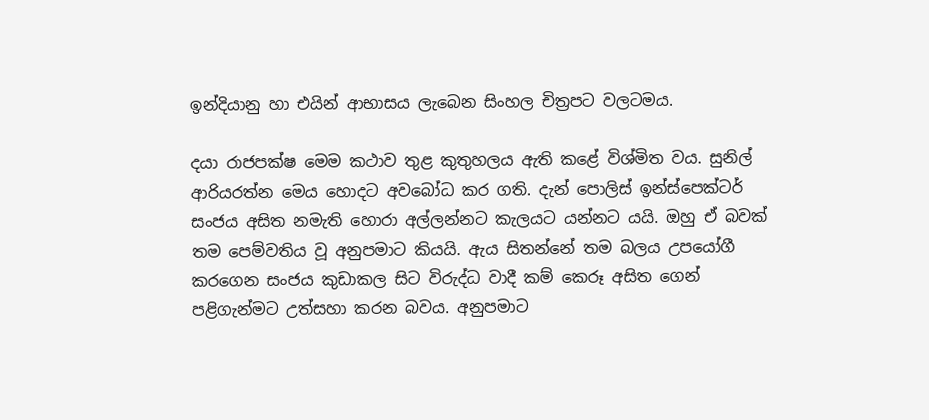ඉන්දියානු හා එයින් ආභාසය ලැබෙන සිංහල චිත්‍රපට වලටමය.

දයා රාජපක්ෂ මෙම කථාව තුළ කුතුහලය ඇති කළේ විශ්මිත වය. සුනිල් ආරියරත්න මෙය හොදට අවබෝධ කර ගති. දැන් පොලිස් ඉන්ස්පෙක්ටර් සංජය අසිත නමැති හොරා අල්ලන්නට කැලයට යන්නට යයි. ඔහු ඒ බවක් තම පෙම්වතිය වූ අනුපමාට කියයි. ඇය සිතන්නේ තම බලය උපයෝගී කරගෙන සංජය කුඩාකල සිට විරුද්ධ වාදී කම් කෙරූ අසිත ගෙන් පළිගැන්මට උත්සහා කරන බවය. අනුපමාට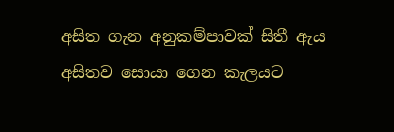අසිත ගැන අනුකම්පාවක් සිතී ඇය අසිතව සොයා ගෙන කැලයට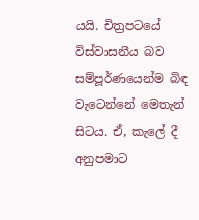යයි. චිත්‍රපටයේ විස්වාසනීය බව සම්පූර්ණයෙන්ම බිඳ වැටෙන්නේ මෙතැන් සිටය. ඒ, කැලේ දී අනුපමාට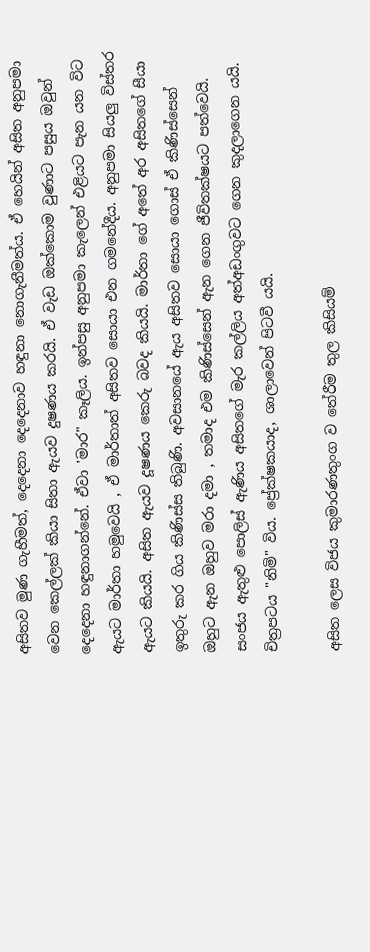අසිතව මුණ ගැහීමත්, දෙදෙනා දෙදෙනාව හඳුනා නොගැනීමත්ය. ඒ හෙයින් අසිත අනුපමා වෙන කෙල්ලක් කියා සිතා ඇයව දුෂණය කරයි. ඒ වැඩ ඔක්කොම වුණාට පසුය ඔවුන් දෙදෙනා හඳුනාගන්නේ. ඒවා 'මාර" කෑලිය. ඉන්පසු අනුපමා කැලෙන් එළියට පැන යන විට ඇයට මාර්තා හමුවෙයි , ඒ මාර්තාත් අසිතව සොයා එන ගමනේදීය. අනුපමා සියලු විස්තර ඇයට කියයි. අසිත ඇයව දූෂණය කෙරු බවද කියයි. මාර්තා ගේ අතේ අර අසිතගේ සීයා ඉතුරු කර ගිය කිණිස්ස තිබුණි. අවසානයේ ඇය අසිතව සොයා ගොස් ඒ කිණිස්සෙන් ඔහුට ඇන ඔහුව මරා දමා , තමාද එම කිණිස්සෙන් ඇන ගෙන ජීවිතක්ෂයට පත්වෙයි. සංජය ඇතුළු පොලිස් ඇණිය අසිතගේ මැර කල්ලිය අත්අඩංගුවට ගෙන කුදලාගෙන යයි. චිත්‍රපටය "නිමි" විය. ප්‍රේක්ෂකයාද, ශාලාවෙන් පිටවී යයි.

අසිත ලෙස විජය කුමාරණතුංග ව තේරීම තුල කිසියම්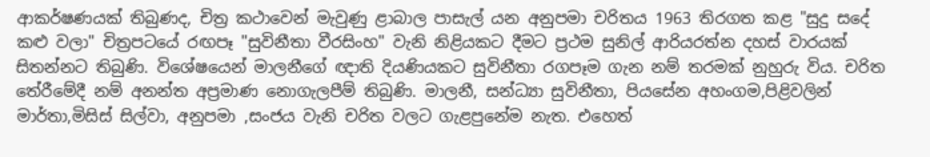ආකර්ෂණයක් තිබුණද, චිත්‍ර කථාවෙන් මැවුණු ළාබාල පාසැල් යන අනුපමා චරිතය 1963 තිරගත කළ "සුදු සදේ කළු වලා" චිත්‍රපටයේ රඟපෑ "සුවිනීතා වීරසිංහ" වැනි නිළියකට දීමට ප්‍රථම සුනිල් ආරියරත්න දහස් වාරයක් සිතන්නට තිබුණි. විශේෂයෙන් මාලනීගේ ඥාති දියණියකට සුවිනීතා රගපෑම ගැන නම් තරමක් නුහුරු විය. චරිත තේරීමේදී නම් අනන්ත අප්‍රමාණ නොගැලපීම් තිබුණි. මාලනී, සන්ධ්‍යා සුවිනීතා, පියසේන අහංගම,පිළිවලින් මාර්තා,මිසිස් සිල්වා, අනුපමා ,සංජය වැනි චරිත වලට ගැළපුනේම නැත. එහෙත්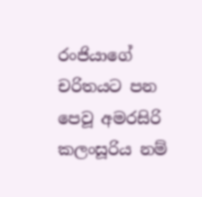රංජියාගේ චරිතයට පන පෙවූ අමරසිරි කලංසූරිය නම්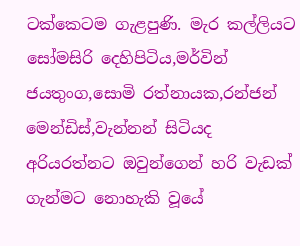ටක්කෙටම ගැළපුණි. මැර කල්ලියට සෝමසිරි දෙහිපිටිය,මර්වින් ජයතුංග,සොමි රත්නායක,රන්ජන් මෙන්ඩිස්,වැන්නන් සිටියද අරියරත්නට ඔවුන්ගෙන් හරි වැඩක් ගැන්මට නොහැකි වූයේ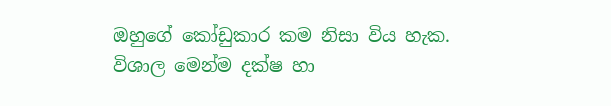ඔහුගේ කෝඩුකාර කම නිසා විය හැක. විශාල මෙන්ම දක්ෂ හා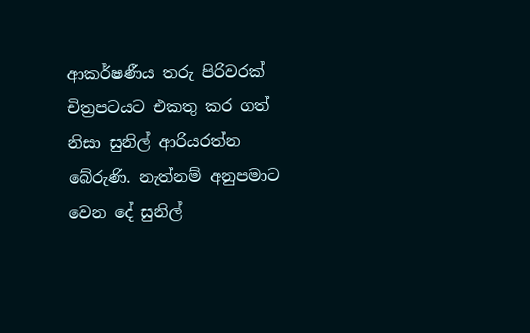ආකර්ෂණීය තරු පිරිවරක් චිත්‍රපටයට එකතු කර ගත් නිසා සුනිල් ආරියරත්න බේරුණි. නැත්නම් අනුපමාට වෙන දේ සුනිල්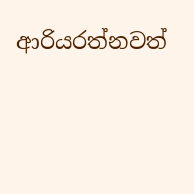ආරියරත්නවත්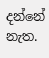දන්නේ නැත.